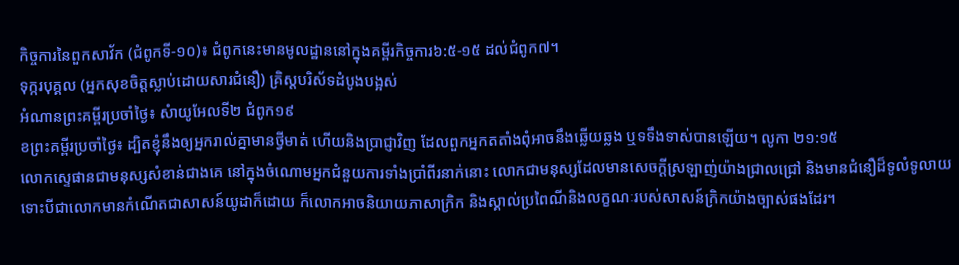កិច្ចការនៃពួកសាវ័ក (ជំពូកទី-១០)៖ ជំពូកនេះមានមូលដ្ឋាននៅក្នុងគម្ពីរកិច្ចការ៦:៥-១៥ ដល់ជំពូក៧។
ទុក្ករបុគ្គល (អ្នកសុខចិត្តស្លាប់ដោយសារជំនឿ) គ្រិស្តបរិស័ទដំបូងបង្អស់
អំណានព្រះគម្ពីរប្រចាំថ្ងៃ៖ សំាយូអែលទី២ ជំពូក១៩
ខព្រះគម្ពីរប្រចាំថ្ងៃ៖ ដ្បិតខ្ញុំនឹងឲ្យអ្នករាល់គ្នាមានថ្វីមាត់ ហើយនិងប្រាជ្ញាវិញ ដែលពួកអ្នកតតាំងពុំអាចនឹងឆ្លើយឆ្លង ឬទទឹងទាស់បានឡើយ។ លូកា ២១:១៥
លោកស្ទេផានជាមនុស្សសំខាន់ជាងគេ នៅក្នុងចំណោមអ្នកជំនួយការទាំងប្រាំពីរនាក់នោះ លោកជាមនុស្សដែលមានសេចក្តីស្រឡាញ់យ៉ាងជ្រាលជ្រៅ និងមានជំនឿដ៏ទូលំទូលាយ ទោះបីជាលោកមានកំណើតជាសាសន៍យូដាក៏ដោយ ក៏លោកអាចនិយាយភាសាក្រិក និងស្គាល់ប្រពៃណីនិងលក្ខណៈរបស់សាសន៍ក្រិកយ៉ាងច្បាស់ផងដែរ។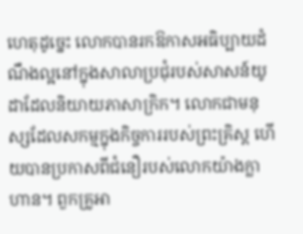ហេតុដូច្នេះ លោកបានរកឱកាសអធិប្បាយដំណឹងល្អនៅក្នុងសាលាប្រជុំរបស់សាសន៍យូដាដែលនិយាយភាសាក្រិក។ លោកជាមនុស្សដែលសកម្មក្នុងកិច្ចការរបស់ព្រះគ្រិស្ត ហើយបានប្រកាសពីជំនឿរបស់លោកយ៉ាងក្លាហាន។ ពួកគ្រូអា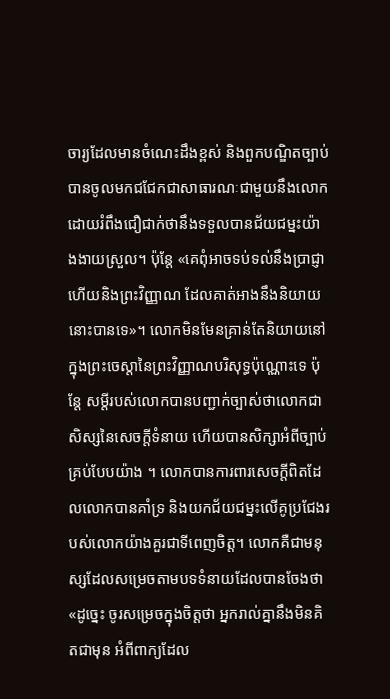ចារ្យដែលមានចំណេះដឹងខ្ពស់ និងពួកបណ្ឌិតច្បាប់បានចូលមកជជែកជាសាធារណៈជាមួយនឹងលោក ដោយរំពឹងជឿជាក់ថានឹងទទួលបានជ័យជម្នះយ៉ាងងាយស្រួល។ ប៉ុន្តែ «គេពុំអាចទប់ទល់នឹងប្រាជ្ញា ហើយនិងព្រះវិញ្ញាណ ដែលគាត់អាងនឹងនិយាយនោះបានទេ»។ លោកមិនមែនគ្រាន់តែនិយាយនៅក្នុងព្រះចេស្តានៃព្រះវិញ្ញាណបរិសុទ្ធប៉ុណ្ណោះទេ ប៉ុន្តែ សម្តីរបស់លោកបានបញ្ជាក់ច្បាស់ថាលោកជាសិស្សនៃសេចក្តីទំនាយ ហើយបានសិក្សាអំពីច្បាប់គ្រប់បែបយ៉ាង ។ លោកបានការពារសេចក្តីពិតដែលលោកបានគាំទ្រ និងយកជ័យជម្នះលើគូប្រជែងរបស់លោកយ៉ាងគួរជាទីពេញចិត្ត។ លោកគឺជាមនុស្សដែលសម្រេចតាមបទទំនាយដែលបានចែងថា «ដូច្នេះ ចូរសម្រេចក្នុងចិត្តថា អ្នករាល់គ្នានឹងមិនគិតជាមុន អំពីពាក្យដែល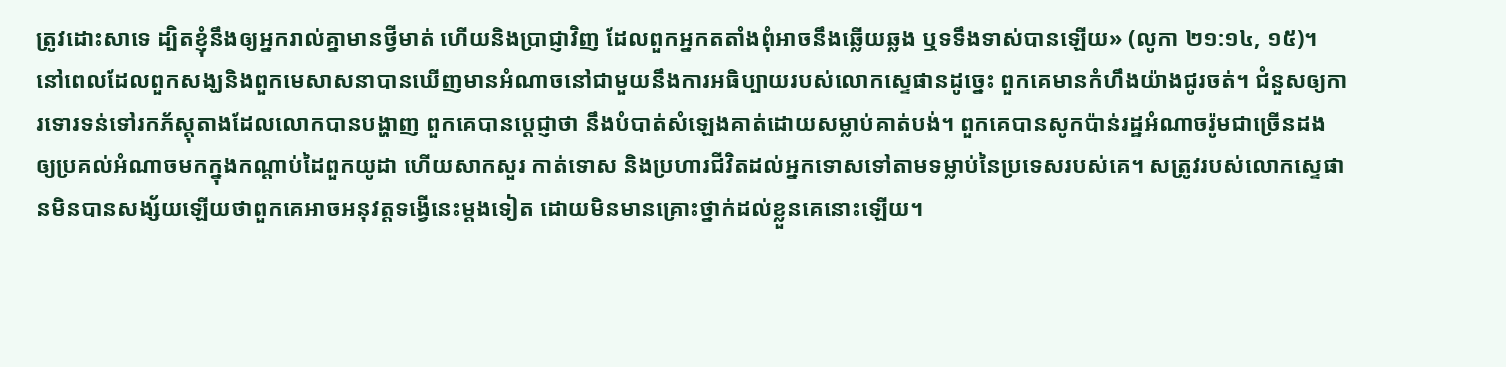ត្រូវដោះសាទេ ដ្បិតខ្ញុំនឹងឲ្យអ្នករាល់គ្នាមានថ្វីមាត់ ហើយនិងប្រាជ្ញាវិញ ដែលពួកអ្នកតតាំងពុំអាចនឹងឆ្លើយឆ្លង ឬទទឹងទាស់បានឡើយ» (លូកា ២១:១៤, ១៥)។
នៅពេលដែលពួកសង្ឃនិងពួកមេសាសនាបានឃើញមានអំណាចនៅជាមួយនឹងការអធិប្បាយរបស់លោកស្ទេផានដូច្នេះ ពួកគេមានកំហឹងយ៉ាងជូរចត់។ ជំនួសឲ្យការទោរទន់ទៅរកភ័ស្តុតាងដែលលោកបានបង្ហាញ ពួកគេបានប្តេជ្ញាថា នឹងបំបាត់សំឡេងគាត់ដោយសម្លាប់គាត់បង់។ ពួកគេបានសូកប៉ាន់រដ្ឋអំណាចរ៉ូមជាច្រើនដង ឲ្យប្រគល់អំណាចមកក្នុងកណ្តាប់ដៃពួកយូដា ហើយសាកសួរ កាត់ទោស និងប្រហារជីវិតដល់អ្នកទោសទៅតាមទម្លាប់នៃប្រទេសរបស់គេ។ សត្រូវរបស់លោកស្ទេផានមិនបានសង្ស័យឡើយថាពួកគេអាចអនុវត្តទង្វើនេះម្តងទៀត ដោយមិនមានគ្រោះថ្នាក់ដល់ខ្លួនគេនោះឡើយ។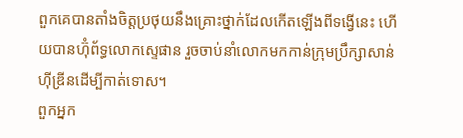ពួកគេបានតាំងចិត្តប្រថុយនឹងគ្រោះថ្នាក់ដែលកើតឡើងពីទង្វើនេះ ហើយបានហ៊ុំព័ទ្ធលោកស្ទេផាន រួចចាប់នាំលោកមកកាន់ក្រុមប្រឹក្សាសាន់ហុីឌ្រីនដើម្បីកាត់ទោស។
ពួកអ្នក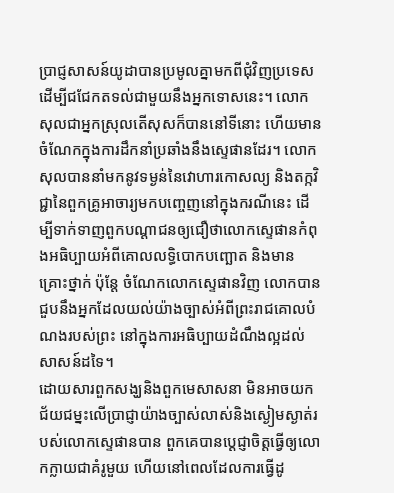ប្រាជ្ញសាសន៍យូដាបានប្រមូលគ្នាមកពីជុំវិញប្រទេស ដើម្បីជជែកតទល់ជាមួយនឹងអ្នកទោសនេះ។ លោកសុលជាអ្នកស្រុលតើសុសក៏បាននៅទីនោះ ហើយមានចំណែកក្នុងការដឹកនាំប្រឆាំងនឹងស្ទេផានដែរ។ លោកសុលបាននាំមកនូវទម្ងន់នៃវោហារកោសល្យ និងតក្កវិជ្ជានៃពួកគ្រូអាចារ្យមកបញ្ចេញនៅក្នុងករណីនេះ ដើម្បីទាក់ទាញពួកបណ្តាជនឲ្យជឿថាលោកស្ទេផានកំពុងអធិប្បាយអំពីគោលលទ្ធិបោកបញ្ឆោត និងមានគ្រោះថ្នាក់ ប៉ុន្តែ ចំណែកលោកស្ទេផានវិញ លោកបានជួបនឹងអ្នកដែលយល់យ៉ាងច្បាស់អំពីព្រះរាជគោលបំណងរបស់ព្រះ នៅក្នុងការអធិប្បាយដំណឹងល្អដល់សាសន៍ដទៃ។
ដោយសារពួកសង្ឃនិងពួកមេសាសនា មិនអាចយកជ័យជម្នះលើប្រាជ្ញាយ៉ាងច្បាស់លាស់និងស្ងៀមស្ងាត់របស់លោកស្ទេផានបាន ពួកគេបានប្តេជ្ញាចិត្តធ្វើឲ្យលោកក្លាយជាគំរូមួយ ហើយនៅពេលដែលការធ្វើដូ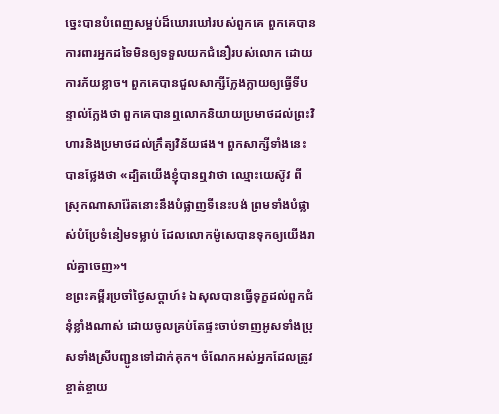ច្នេះបានបំពេញសម្អប់ដ៏ឃោរឃៅរបស់ពួកគេ ពួកគេបានការពារអ្នកដទៃមិនឲ្យទទួលយកជំនឿរបស់លោក ដោយការភ័យខ្លាច។ ពួកគេបានជួលសាក្សីក្លែងក្លាយឲ្យធ្វើទីបន្ទាល់ក្លែងថា ពួកគេបានឮលោកនិយាយប្រមាថដល់ព្រះវិហារនិងប្រមាថដល់ក្រឹត្យវិន័យផង។ ពួកសាក្សីទាំងនេះបានថ្លែងថា «ដ្បិតយើងខ្ញុំបានឮវាថា ឈ្មោះយេស៊ូវ ពីស្រុកណាសារ៉ែតនោះនឹងបំផ្លាញទីនេះបង់ ព្រមទាំងបំផ្លាស់បំប្រែទំនៀមទម្លាប់ ដែលលោកម៉ូសេបានទុកឲ្យយើងរាល់គ្នាចេញ»។
ខព្រះគម្ពីរប្រចាំថ្ងៃសប្តាហ៍៖ ឯសុលបានធ្វើទុក្ខដល់ពួកជំនុំខ្លាំងណាស់ ដោយចូលគ្រប់តែផ្ទះចាប់ទាញអូសទាំងប្រុសទាំងស្រីបញ្ជូនទៅដាក់គុក។ ចំណែកអស់អ្នកដែលត្រូវខ្ចាត់ខ្ចាយ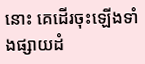នោះ គេដើរចុះឡើងទាំងផ្សាយដំ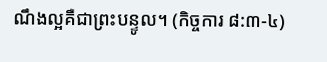ណឹងល្អគឺជាព្រះបន្ទូល។ (កិច្ចការ ៨:៣-៤)